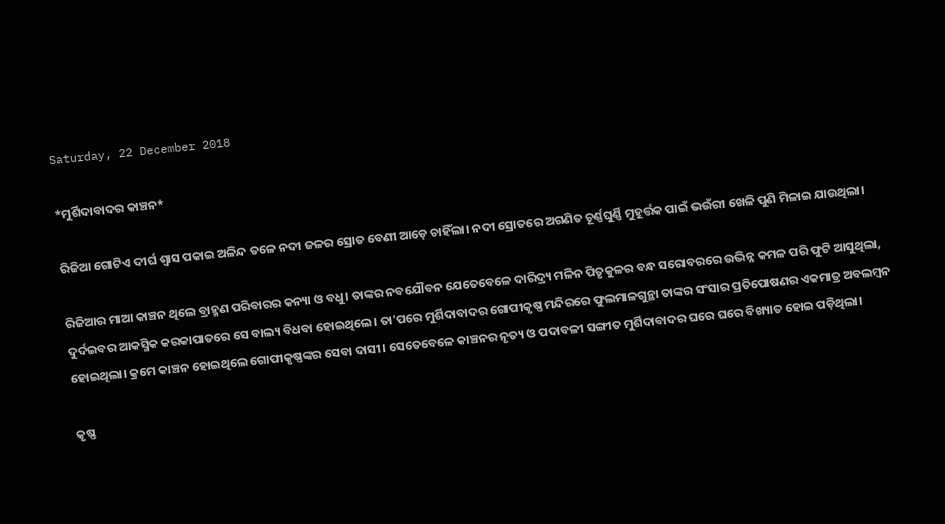Saturday, 22 December 2018

*ମୁର୍ଶିଦାବାଦର କାଞ୍ଚନ*

ରିଜିଆ ଗୋଟିଏ ଦୀର୍ଘ ଶ୍ଵାସ ପକାଇ ଅଳିନ୍ଦ ତଳେ ନଦୀ ଜଳର ସ୍ରୋତ ବେଣୀ ଆଡ଼େ ଚାହିଁଲା। ନଦୀ ସ୍ରୋତରେ ଅଗଣିତ ଚୂର୍ଣ୍ଣଘୁର୍ଣ୍ଣି ମୁହୂର୍ତ୍ତକ ପାଇଁ ଭଉଁରୀ ଖେଳି ପୁଣି ମିଳାଇ ଯାଉଥିଲା।

ରିଜିଆର ମାଆ କାଞ୍ଚନ ଥିଲେ ବ୍ରାହ୍ମଣ ପରିବାରର କନ୍ୟା ଓ ବଧୁ। ତାଙ୍କର ନବଯୌବନ ଯେତେବେଳେ ଦାରିଦ୍ର୍ୟ ମଳିନ ପିତୃକୁଳର ବନ୍ଧ ସରୋବରରେ ଉଦ୍ଭିନ୍ନ କମଳ ପରି ଫୁଟି ଆସୁଥିଲା, ଦୁର୍ଦଇବର ଆକସ୍ମିକ କରକାପାତରେ ସେ ବାଲ୍ୟ ବିଧବା ହୋଇଥିଲେ। ତା'ପରେ ମୁର୍ଶିଦାବାଦର ଗୋପୀକୃଷ୍ଣ ମନ୍ଦିରରେ ଫୁଲମାଳଗୁନ୍ଥା ତାଙ୍କର ସଂସାର ପ୍ରତିପୋଷଣର ଏକମାତ୍ର ଅବଲମ୍ବନ ହୋଇଥିଲା। କ୍ରମେ କାଞ୍ଚନ ହୋଇଥିଲେ ଗୋପୀକୃଷ୍ଣଙ୍କର ସେବା ଦାସୀ। ସେତେବେଳେ କାଞ୍ଚନର ନୃତ୍ୟ ଓ ପଦାବଳୀ ସଙ୍ଗୀତ ମୁର୍ଶିଦାବାଦର ଘରେ ଘରେ ବିଖ୍ୟାତ ହୋଇ ପଡ଼ିଥିଲା।

କୃଷ୍ଣ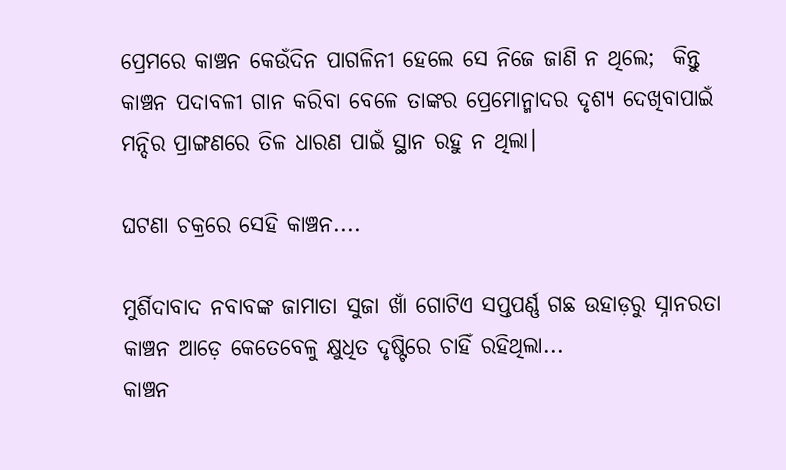ପ୍ରେମରେ କାଞ୍ଚନ କେଉଁଦିନ ପାଗଳିନୀ ହେଲେ ସେ ନିଜେ ଜାଣି ନ ଥିଲେ;  କିନ୍ତୁ କାଞ୍ଚନ ପଦାବଳୀ ଗାନ କରିବା ବେଳେ ତାଙ୍କର ପ୍ରେମୋନ୍ମାଦର ଦୃଶ୍ୟ ଦେଖିବାପାଇଁ ମନ୍ଦିର ପ୍ରାଙ୍ଗଣରେ ତିଳ ଧାରଣ ପାଇଁ ସ୍ଥାନ ରହୁ ନ ଥିଲା।

ଘଟଣା ଚକ୍ରରେ ସେହି କାଞ୍ଚନ....

ମୁର୍ଶିଦାବାଦ ନବାବଙ୍କ ଜାମାତା ସୁଜା ଖାଁ ଗୋଟିଏ ସପ୍ତପର୍ଣ୍ଣ ଗଛ ଉହାଡ଼ରୁ ସ୍ନାନରତା କାଞ୍ଚନ ଆଡ଼େ କେତେବେଳୁ କ୍ଷୁଧିତ ଦୃଷ୍ଟିରେ ଚାହିଁ ରହିଥିଲା...
କାଞ୍ଚନ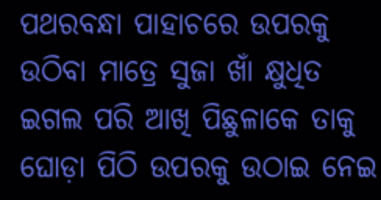ପଥରବନ୍ଧା ପାହାଚରେ ଉପରକୁ ଉଠିବା ମାତ୍ରେ ସୁଜା ଖାଁ କ୍ଷୁଧିତ ଇଗଲ ପରି ଆଖି ପିଛୁଳାକେ ତାକୁ ଘୋଡ଼ା ପିଠି ଉପରକୁ ଉଠାଇ ନେଇ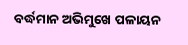ବର୍ଦ୍ଧମାନ ଅଭିମୁଖେ ପଳାୟନ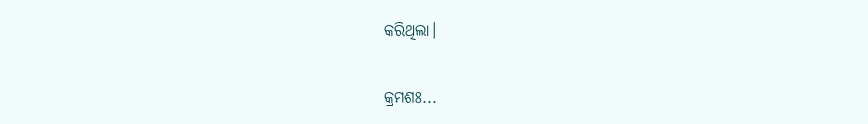କରିଥିଲା।

କ୍ରମଶଃ...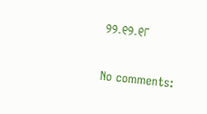୨୨.୧୨.୧୮

No comments: